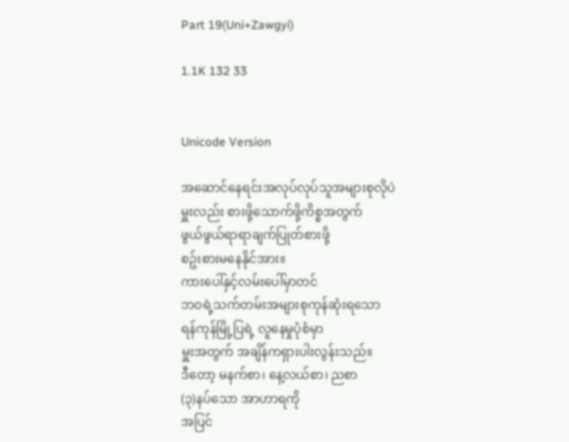Part 19(Uni+Zawgyi)

1.1K 132 33


Unicode Version

အဆောင်နေရင်းအလုပ်လုပ်သူအများစုလိုပဲ
မှူးလည်း စားဖို့သောက်ဖို့ကိစ္စအတွက်
ဖွယ်ဖွယ်ရာရာချက်ပြုတ်စားဖို့
စဥ်းစားမနေနိုင်အား။
ကားပေါ်နှင့်လမ်းပေါ်မှာတင်
ဘဝရဲ့သက်တမ်းအများစုကုန်ဆုံးရသော
ရန်ကုန်မြို့ပြရဲ့ လူနေမှုပုံစံမှာ
မှူးအတွက် အချိန်ကရှားပါးလွန်းသည်။
ဒီတော့ မနက်စာ၊ နေ့လယ်စာ၊ ညစာ
(၃)နပ်သော အာဟာရကို
အပြင်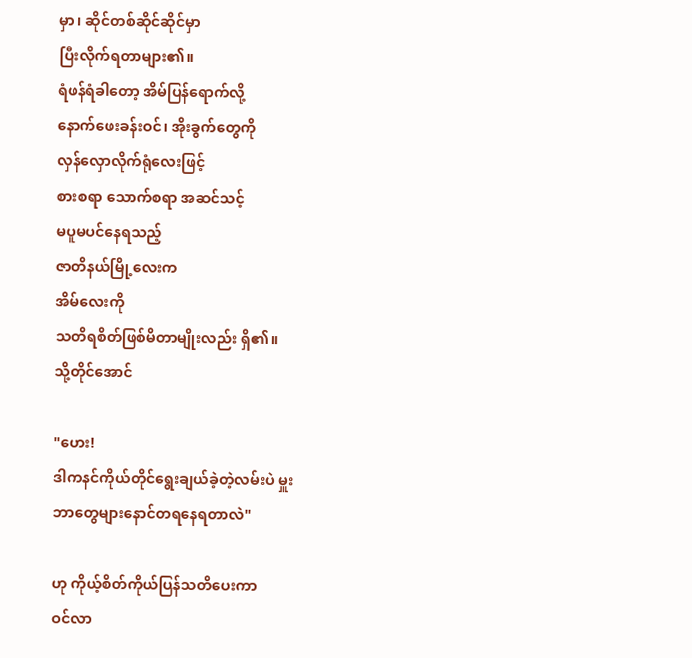မှာ၊ ဆိုင်တစ်ဆိုင်ဆိုင်မှာ
ပြီးလိုက်ရတာများ၏။
ရံဖန်ရံခါတော့ အိမ်ပြန်ရောက်လို့
နောက်ဖေးခန်းဝင်၊ အိုးခွက်တွေကို
လှန်လှောလိုက်ရုံလေးဖြင့်
စားစရာ သောက်စရာ အဆင်သင့်
မပူမပင်နေရသည့်
ဇာတိနယ်မြို့လေးက
အိမ်လေးကို
သတိရစိတ်ဖြစ်မိတာမျိုးလည်း ရှိ၏။
သို့တိုင်အောင်

"ဟေး!
ဒါကနင်ကိုယ်တိုင်ရွေးချယ်ခဲ့တဲ့လမ်းပဲ မှူး
ဘာတွေများနောင်တရနေရတာလဲ"

ဟု ကိုယ့်စိတ်ကိုယ်ပြန်သတိပေးကာ
ဝင်လာ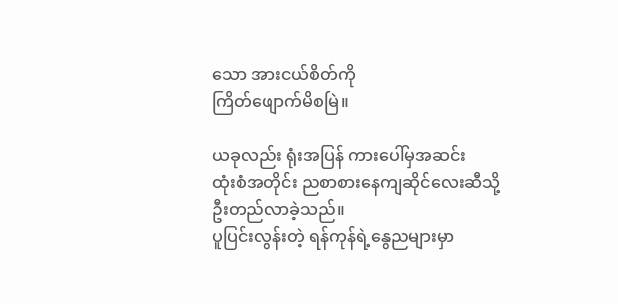သော အားငယ်စိတ်ကို
ကြိတ်ဖျောက်မိစမြဲ။

ယခုလည်း ရုံးအပြန် ကားပေါ်မှအဆင်း
ထုံးစံအတိုင်း ညစာစားနေကျဆိုင်လေးဆီသို့
ဦးတည်လာခဲ့သည်။
ပူပြင်းလွန်းတဲ့ ရန်ကုန်ရဲ့နွေညများမှာ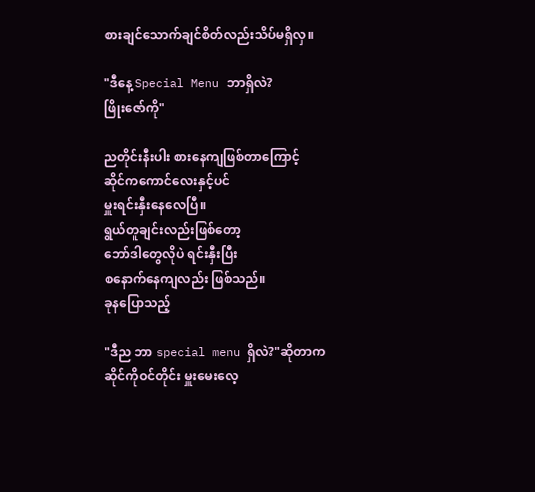စားချင်သောက်ချင်စိတ်လည်းသိပ်မရှိလှ။

"ဒီနေ့ Special Menu ဘာရှိလဲ?
ဖြိုးဇော်ကို"

ညတိုင်းနီးပါး စားနေကျဖြစ်တာကြောင့်
ဆိုင်ကကောင်လေးနှင့်ပင်
မှူးရင်းနှီးနေလေပြီ။
ရွယ်တူချင်းလည်းဖြစ်တော့
ဘော်ဒါတွေလိုပဲ ရင်းနှီးပြီး
စနောက်နေကျလည်း ဖြစ်သည်။
ခုနပြောသည့်

"ဒီည ဘာ special menu ရှိလဲ?"ဆိုတာက
ဆိုင်ကိုဝင်တိုင်း မှူးမေးလေ့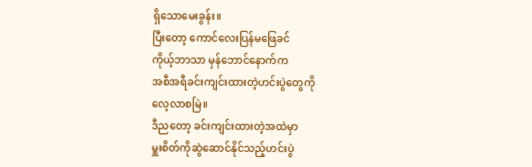ရှိသောမေးခွန်း။
ပြီးတော့ ကောင်လေးပြန်မဖြေခင်
ကိုယ့်ဘာသာ မှန်ဘောင်နောက်က
အစီအရီခင်းကျင်းထားတဲ့ဟင်းပွဲတွေကို
လေ့လာစမြဲ။
ဒီညတော့ ခင်းကျင်းထားတဲ့အထဲမှာ
မှူးစိတ်ကိုဆွဲဆောင်နိုင်သည့်ဟင်းပွဲ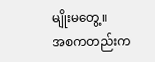မျိုးမတွေ့။
အစကတည်းက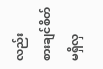လည်း
စားချင်စိတ်မရှိလှ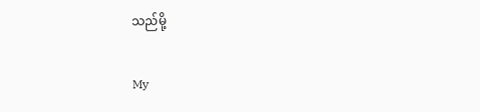သည်မို့

My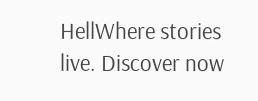HellWhere stories live. Discover now